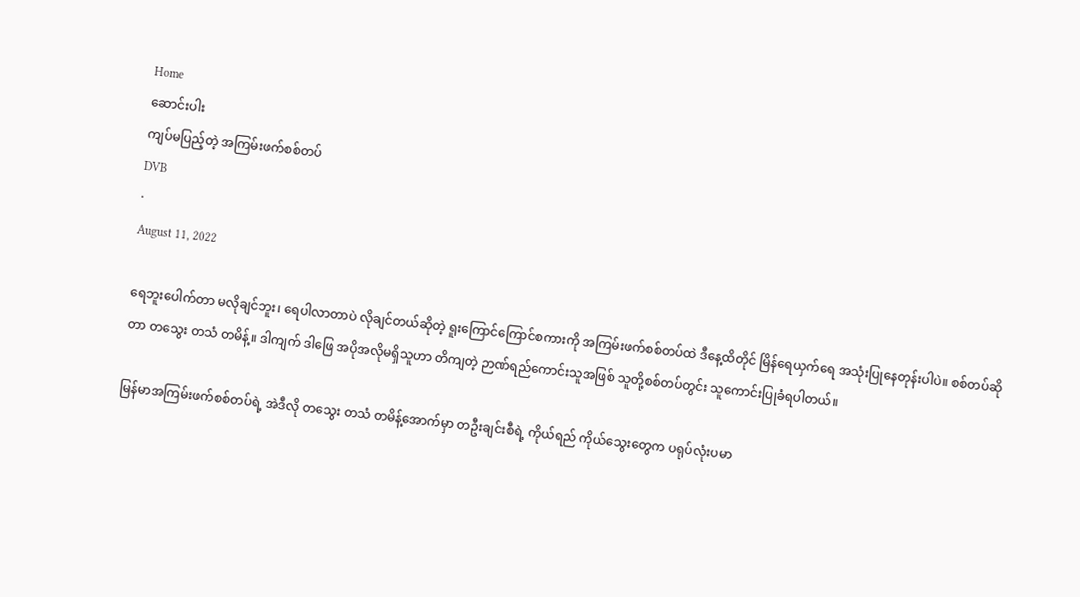Home
ဆောင်းပါး
ကျပ်မပြည့်တဲ့ အကြမ်းဖက်စစ်တပ်
DVB
·
August 11, 2022

ရေဘူးပေါက်တာ မလိုချင်ဘူး၊ ရေပါလာတာပဲ လိုချင်တယ်ဆိုတဲ့ ရူးကြောင်ကြောင်စကားကို အကြမ်းဖက်စစ်တပ်ထဲ ဒီနေ့ထိတိုင် မြိန်ရေယှက်ရေ အသုံးပြုနေတုန်းပါပဲ။ စစ်တပ်ဆိုတာ တသွေး တသံ တမိန့်။ ဒါကျက် ဒါဖြေ အပိုအလိုမရှိသူဟာ တိကျတဲ့ ဉာဏ်ရည်ကောင်းသူအဖြစ် သူတို့စစ်တပ်တွင်း သူကောင်းပြုခံရပါတယ်။

မြန်မာအကြမ်းဖက်စစ်တပ်ရဲ့ အဲဒီလို တသွေး တသံ တမိန့်အောက်မှာ တဦးချင်းစီရဲ့ ကိုယ်ရည် ကိုယ်သွေးတွေက ပရုပ်လုံးပမာ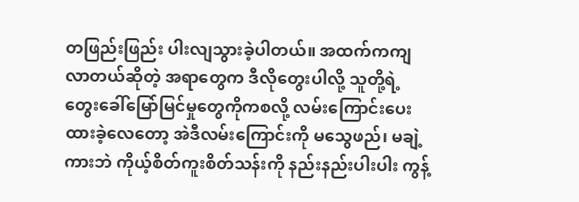တဖြည်းဖြည်း ပါးလျသွားခဲ့ပါတယ်။ အထက်ကကျလာတယ်ဆိုတဲ့ အရာတွေက ဒီလိုတွေးပါလို့ သူတို့ရဲ့ တွေးခေါ်မြော်မြင်မှုတွေကိုကစလို့ လမ်းကြောင်းပေးထားခဲ့လေတော့ အဲဒီလမ်းကြောင်းကို မသွေဖည်၊ မချဲ့ကားဘဲ ကိုယ့်စိတ်ကူးစိတ်သန်းကို နည်းနည်းပါးပါး ကွန့်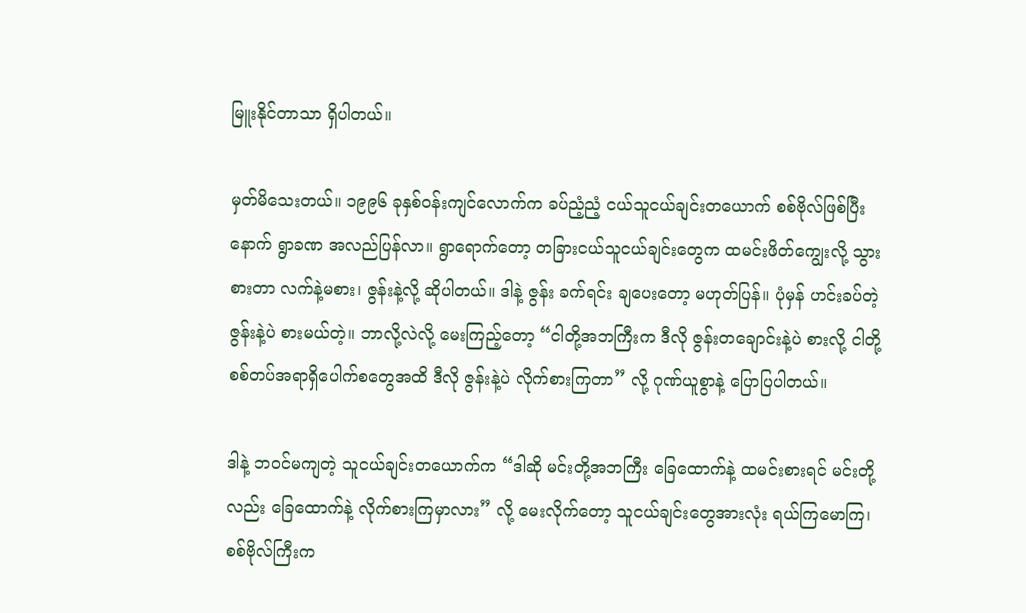မြူးနိုင်တာသာ ရှိပါတယ်။

မှတ်မိသေးတယ်။ ၁၉၉၆ ခုနှစ်ဝန်းကျင်လောက်က ခပ်ညံ့ညံ့ ငယ်သူငယ်ချင်းတယောက် စစ်ဗိုလ်ဖြစ်ပြီးနောက် ရွာခဏ အလည်ပြန်လာ။ ရွာရောက်တော့ တခြားငယ်သူငယ်ချင်းတွေက ထမင်းဖိတ်ကျွေးလို့ သွားစားတာ လက်နဲ့မစား၊ ဇွန်းနဲ့လို့ ဆိုပါတယ်။ ဒါနဲ့ ဇွန်း ခက်ရင်း ချပေးတော့ မဟုတ်ပြန်။ ပုံမှန် ဟင်းခပ်တဲ့ဇွန်းနဲ့ပဲ စားမယ်တဲ့။ ဘာလို့လဲလို့ မေးကြည့်တော့ “ငါတို့အဘကြီးက ဒီလို ဇွန်းတချောင်းနဲ့ပဲ စားလို့ ငါတို့ စစ်တပ်အရာရှိပေါက်စတွေအထိ ဒီလို ဇွန်းနဲ့ပဲ လိုက်စားကြတာ” လို့ ဂုဏ်ယူစွာနဲ့ ပြောပြပါတယ်။

ဒါနဲ့ ဘဝင်မကျတဲ့ သူငယ်ချင်းတယောက်က “ဒါဆို မင်းတို့အဘကြီး ခြေထောက်နဲ့ ထမင်းစားရင် မင်းတို့လည်း ခြေထောက်နဲ့ လိုက်စားကြမှာလား” လို့ မေးလိုက်တော့ သူငယ်ချင်းတွေအားလုံး ရယ်ကြမောကြ၊ စစ်ဗိုလ်ကြီးက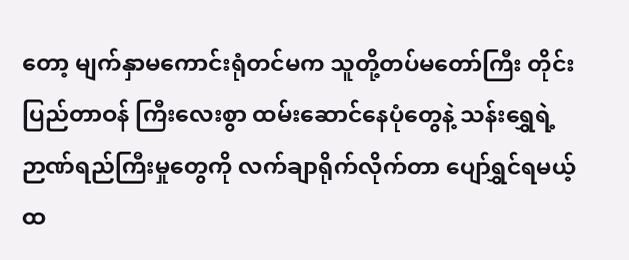တော့ မျက်နှာမကောင်းရုံတင်မက သူတို့တပ်မတော်ကြီး တိုင်းပြည်တာဝန် ကြီးလေးစွာ ထမ်းဆောင်နေပုံတွေနဲ့ သန်းရွှေရဲ့ ဉာဏ်ရည်ကြီးမှုတွေကို လက်ချာရိုက်လိုက်တာ ပျော်ရွှင်ရမယ့် ထ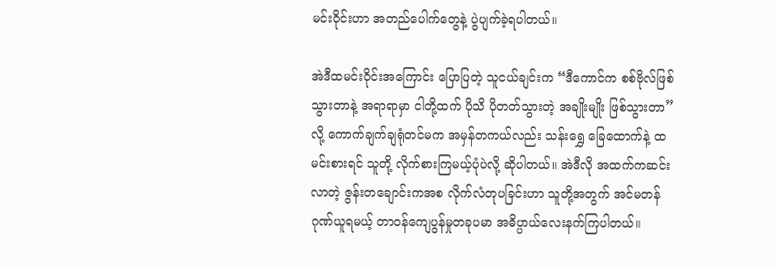မင်းဝိုင်းဟာ အတည်ပေါက်တွေနဲ့ ပွဲပျက်ခဲ့ရပါတယ်။

အဲဒီထမင်းဝိုင်းအကြောင်း ပြောပြတဲ့ သူငယ်ချင်းက “ဒီကောင်က စစ်ဗိုလ်ဖြစ်သွားတာနဲ့ အရာရာမှာ ငါတို့ထက် ပိုသိ ပိုတတ်သွားတဲ့ အချိုးမျိုး ဖြစ်သွားတာ” လို့ ကောက်ချက်ချရုံတင်မက အမှန်တကယ်လည်း သန်းရွှေ ခြေထောက်နဲ့ ထမင်းစားရင် သူတို့ လိုက်စားကြမယ့်ပုံပဲလို့ ဆိုပါတယ်။ အဲဒီလို အထက်ကဆင်းလာတဲ့ ဇွန်းတချောင်းကအစ လိုက်လံတုပခြင်းဟာ သူတို့အတွက် အင်မတန် ဂုဏ်ယူရမယ့် တာဝန်ကျေပွန်မှုတခုပမာ အဓိပ္ပာယ်လေးနက်ကြပါတယ်။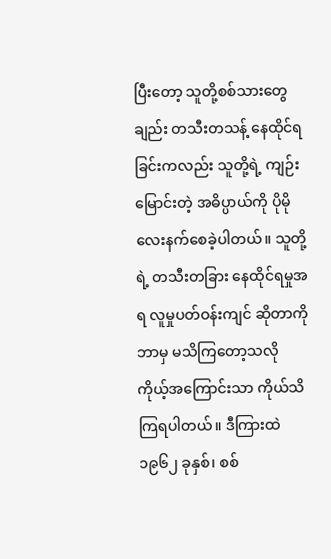ပြီးတော့ သူတို့စစ်သားတွေချည်း တသီးတသန့် နေထိုင်ရခြင်းကလည်း သူတို့ရဲ့ ကျဉ်းမြောင်းတဲ့ အဓိပ္ပာယ်ကို ပိုမိုလေးနက်စေခဲ့ပါတယ်။ သူတို့ရဲ့ တသီးတခြား နေထိုင်ရမှုအရ လူမှုပတ်ဝန်းကျင် ဆိုတာကို ဘာမှ မသိကြတော့သလို ကိုယ့်အကြောင်းသာ ကိုယ်သိကြရပါတယ်။ ဒီကြားထဲ ၁၉၆၂ ခုနှစ်၊ စစ်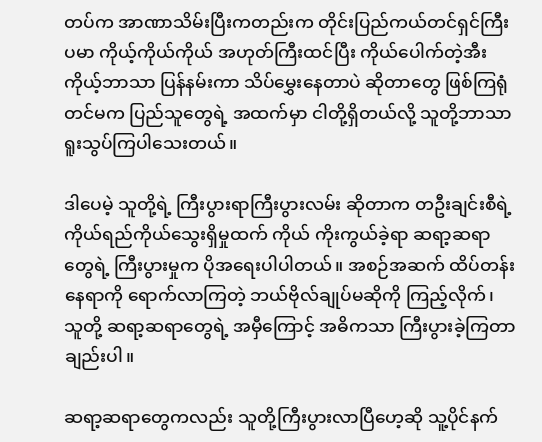တပ်က အာဏာသိမ်းပြီးကတည်းက တိုင်းပြည်ကယ်တင်ရှင်ကြီးပမာ ကိုယ့်ကိုယ်ကိုယ် အဟုတ်ကြီးထင်ပြီး ကိုယ်ပေါက်တဲ့အီး ကိုယ့်ဘာသာ ပြန်နမ်းကာ သိပ်မွှေးနေတာပဲ ဆိုတာတွေ ဖြစ်ကြရုံတင်မက ပြည်သူတွေရဲ့ အထက်မှာ ငါတို့ရှိတယ်လို့ သူတို့ဘာသာ ရူးသွပ်ကြပါသေးတယ်။

ဒါပေမဲ့ သူတို့ရဲ့ ကြီးပွားရာကြီးပွားလမ်း ဆိုတာက တဦးချင်းစီရဲ့ ကိုယ်ရည်ကိုယ်သွေးရှိမှုထက် ကိုယ် ကိုးကွယ်ခဲ့ရာ ဆရာ့ဆရာတွေရဲ့ ကြီးပွားမှုက ပိုအရေးပါပါတယ်။ အစဉ်အဆက် ထိပ်တန်းနေရာကို ရောက်လာကြတဲ့ ဘယ်ဗိုလ်ချုပ်မဆိုကို ကြည့်လိုက်၊ သူတို့ ဆရာ့ဆရာတွေရဲ့ အမှီကြောင့် အဓိကသာ ကြီးပွားခဲ့ကြတာချည်းပါ။

ဆရာ့ဆရာတွေကလည်း သူတို့ကြီးပွားလာပြီဟေ့ဆို သူ့ပိုင်နက်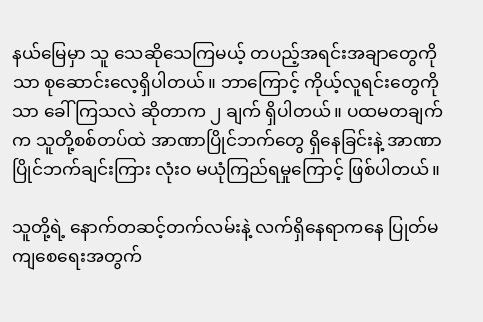နယ်မြေမှာ သူ သေဆိုသေကြမယ့် တပည့်အရင်းအချာတွေကိုသာ စုဆောင်းလေ့ရှိပါတယ်။ ဘာကြောင့် ကိုယ့်လူရင်းတွေကိုသာ ခေါ်ကြသလဲ ဆိုတာက ၂ ချက် ရှိပါတယ်။ ပထမတချက်က သူတို့စစ်တပ်ထဲ အာဏာပြိုင်ဘက်တွေ ရှိနေခြင်းနဲ့ အာဏာပြိုင်ဘက်ချင်းကြား လုံးဝ မယုံကြည်ရမှုကြောင့် ဖြစ်ပါတယ်။

သူတို့ရဲ့ နောက်တဆင့်တက်လမ်းနဲ့ လက်ရှိနေရာကနေ ပြုတ်မကျစေရေးအတွက်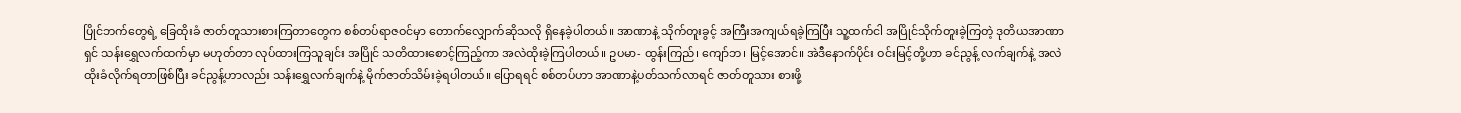ပြိုင်ဘက်တွေရဲ့ ခြေထိုးခံ ဇာတ်တူသားစားကြတာတွေက စစ်တပ်ရာဇဝင်မှာ တောက်လျှောက်ဆိုသလို ရှိနေခဲ့ပါတယ်။ အာဏာနဲ့ သိုက်တူးခွင့် အကြီးအကျယ်ရခဲ့ကြပြီး သူ့ထက်ငါ အပြိုင်သိုက်တူးခဲ့ကြတဲ့ ဒုတိယအာဏာရှင် သန်းရွှေလက်ထက်မှာ မဟုတ်တာ လုပ်ထားကြသူချင်း အပြိုင် သတိထားစောင့်ကြည့်ကာ အလဲထိုးခဲ့ကြပါတယ်။ ဥပမာ- ထွန်းကြည်၊ ကျော်ဘ၊ မြင့်အောင်။ အဲဒီနောက်ပိုင်း ဝင်းမြင့်တို့ဟာ ခင်ညွန့် လက်ချက်နဲ့ အလဲထိုးခံလိုက်ရတာဖြစ်ပြီး ခင်ညွန့်ဟာလည်း သန်းရွှေလက်ချက်နဲ့ မိုက်ဇာတ်သိမ်းခဲ့ရပါတယ်။ ပြောရရင် စစ်တပ်ဟာ အာဏာနဲ့ပတ်သက်လာရင် ဇာတ်တူသား စားဖို့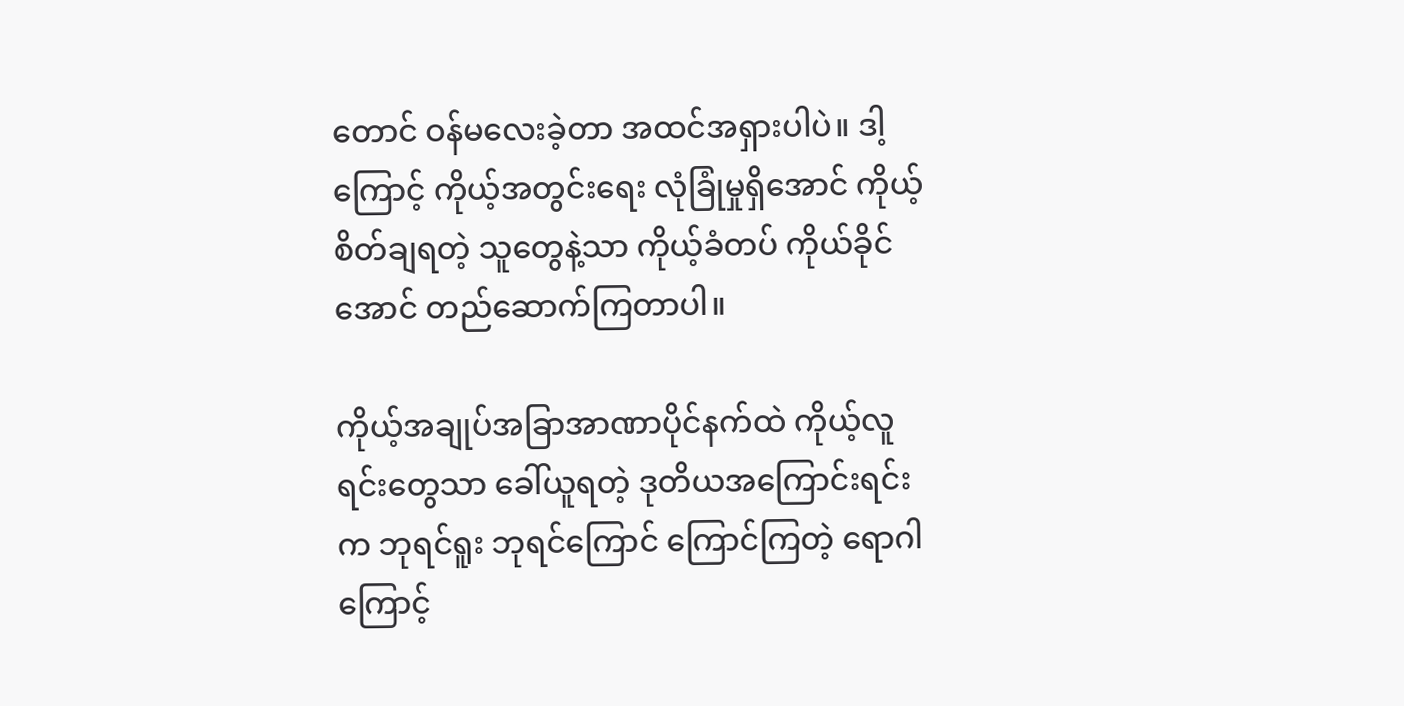တောင် ဝန်မလေးခဲ့တာ အထင်အရှားပါပဲ။ ဒါ့ကြောင့် ကိုယ့်အတွင်းရေး လုံခြုံမှုရှိအောင် ကိုယ့်စိတ်ချရတဲ့ သူတွေနဲ့သာ ကိုယ့်ခံတပ် ကိုယ်ခိုင်အောင် တည်ဆောက်ကြတာပါ။

ကိုယ့်အချုပ်အခြာအာဏာပိုင်နက်ထဲ ကိုယ့်လူရင်းတွေသာ ခေါ်ယူရတဲ့ ဒုတိယအကြောင်းရင်းက ဘုရင်ရူး ဘုရင်ကြောင် ကြောင်ကြတဲ့ ရောဂါကြောင့်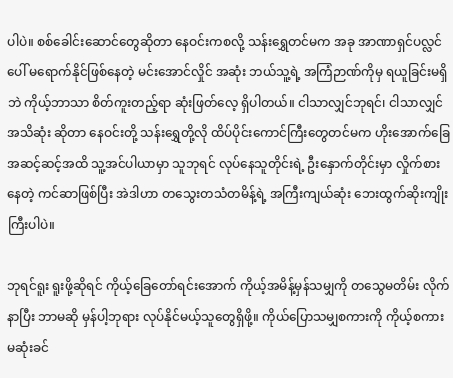ပါပဲ။ စစ်ခေါင်းဆောင်တွေဆိုတာ နေဝင်းကစလို့ သန်းရွှေတင်မက အခု အာဏာရှင်ပလ္လင်ပေါ် မရောက်နိုင်ဖြစ်နေတဲ့ မင်းအောင်လှိုင် အဆုံး ဘယ်သူ့ရဲ့ အကြံဉာဏ်ကိုမှ ရယူခြင်းမရှိဘဲ ကိုယ့်ဘာသာ စိတ်ကူးတည့်ရာ ဆုံးဖြတ်လေ့ ရှိပါတယ်။ ငါသာလျှင်ဘုရင်၊ ငါသာလျှင် အသိဆုံး ဆိုတာ နေဝင်းတို့ သန်းရွှေတို့လို ထိပ်ပိုင်းကောင်ကြီးတွေတင်မက ဟိုးအောက်ခြေ အဆင့်ဆင့်အထိ သူ့အင်ပါယာမှာ သူဘုရင် လုပ်နေသူတိုင်းရဲ့ ဦးနှောက်တိုင်းမှာ လှိုက်စားနေတဲ့ ကင်ဆာဖြစ်ပြီး အဲဒါဟာ တသွေးတသံတမိန့်ရဲ့ အကြီးကျယ်ဆုံး ဘေးထွက်ဆိုးကျိုးကြီးပါပဲ။

ဘုရင်ရူး ရူးဖို့ဆိုရင် ကိုယ့်ခြေတော်ရင်းအောက် ကိုယ့်အမိန့်မှန်သမျှကို တသွေမတိမ်း လိုက်နာပြီး ဘာမဆို မှန်ပါ့ဘုရား လုပ်နိုင်မယ့်သူတွေရှိဖို့။ ကိုယ်ပြောသမျှစကားကို ကိုယ့်စကားမဆုံးခင်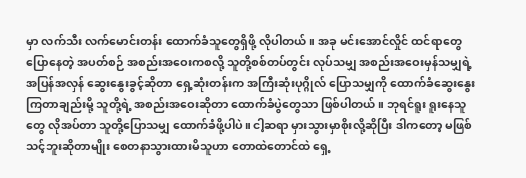မှာ လက်သီး လက်မောင်းတန်း ထောက်ခံသူတွေရှိဖို့ လိုပါတယ်။ အခု မင်းအောင်လှိုင် ထင်ရာတွေပြောနေတဲ့ အပတ်စဉ် အစည်းအဝေးကစလို့ သူတို့စစ်တပ်တွင်း လုပ်သမျှ အစည်းအဝေးမှန်သမျှရဲ့ အပြန်အလှန် ဆွေးနွေးခွင့်ဆိုတာ ရှေ့ဆုံးတန်းက အကြီးဆုံးပုဂ္ဂိုလ် ပြောသမျှကို ထောက်ခံဆွေးနွေးကြတာချည်းမို့ သူတို့ရဲ့ အစည်းအဝေးဆိုတာ ထောက်ခံပွဲတွေသာ ဖြစ်ပါတယ်။ ဘုရင်ရူး ရူးနေသူတွေ လိုအပ်တာ သူတို့ပြောသမျှ ထောက်ခံဖို့ပါပဲ။ ငါ့ဆရာ မှားသွားမှာစိုးလို့ဆိုပြီး ဒါကတော့ မဖြစ်သင့်ဘူးဆိုတာမျိုး စေတနာသွားထားမိသူဟာ တောထဲတောင်ထဲ ရှေ့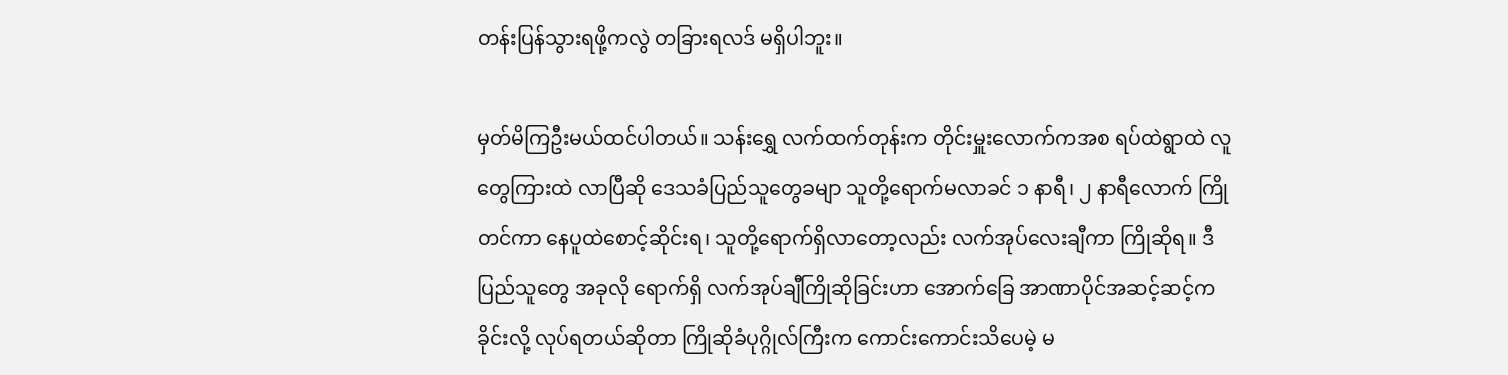တန်းပြန်သွားရဖို့ကလွဲ တခြားရလဒ် မရှိပါဘူး။

မှတ်မိကြဦးမယ်ထင်ပါတယ်။ သန်းရွှေ လက်ထက်တုန်းက တိုင်းမှူးလောက်ကအစ ရပ်ထဲရွာထဲ လူတွေကြားထဲ လာပြီဆို ဒေသခံပြည်သူတွေခမျာ သူတို့ရောက်မလာခင် ၁ နာရီ၊ ၂ နာရီလောက် ကြိုတင်ကာ နေပူထဲစောင့်ဆိုင်းရ၊ သူတို့ရောက်ရှိလာတော့လည်း လက်အုပ်လေးချီကာ ကြိုဆိုရ။ ဒီပြည်သူတွေ အခုလို ရောက်ရှိ လက်အုပ်ချီကြိုဆိုခြင်းဟာ အောက်ခြေ အာဏာပိုင်အဆင့်ဆင့်က ခိုင်းလို့ လုပ်ရတယ်ဆိုတာ ကြိုဆိုခံပုဂ္ဂိုလ်ကြီးက ကောင်းကောင်းသိပေမဲ့ မ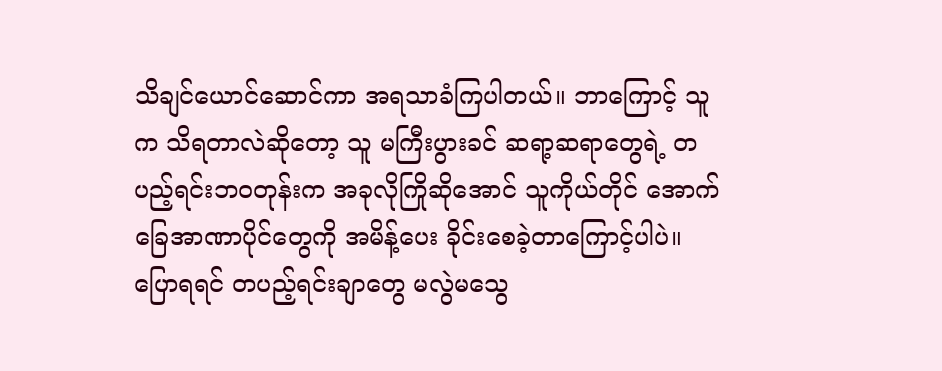သိချင်ယောင်ဆောင်ကာ အရသာခံကြပါတယ်။ ဘာကြောင့် သူက သိရတာလဲဆိုတော့ သူ မကြီးပွားခင် ဆရာ့ဆရာတွေရဲ့ တပည့်ရင်းဘဝတုန်းက အခုလိုကြိုဆိုအောင် သူကိုယ်တိုင် အောက်ခြေအာဏာပိုင်တွေကို အမိန့်ပေး ခိုင်းစေခဲ့တာကြောင့်ပါပဲ။ ပြောရရင် တပည့်ရင်းချာတွေ မလွဲမသွေ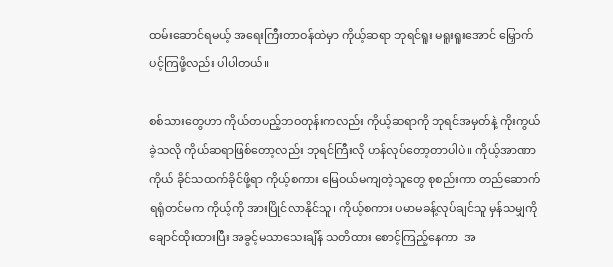ထမ်းဆောင်ရမယ့် အရေးကြီးတာဝန်ထဲမှာ ကိုယ့်ဆရာ ဘုရင်ရူး မရူးရူးအောင် မြှောက်ပင့်ကြဖို့လည်း ပါပါတယ်။

စစ်သားတွေဟာ ကိုယ်တပည့်ဘဝတုန်းကလည်း ကိုယ့်ဆရာကို ဘုရင်အမှတ်နဲ့ ကိုးကွယ်ခဲ့သလို ကိုယ်ဆရာဖြစ်တော့လည်း ဘုရင်ကြီးလို ဟန်လုပ်တော့တာပါပဲ။ ကိုယ့်အာဏာ ကိုယ် ခိုင်သထက်ခိုင်ဖို့ရာ ကိုယ့်စကား မြေဝယ်မကျတဲ့သူတွေ စုစည်းကာ တည်ဆောက်ရရုံတင်မက ကိုယ့်ကို အားပြိုင်လာနိုင်သူ၊ ကိုယ့်စကား ပမာမခန့်လုပ်ချင်သူ မှန်သမျှကို ချောင်ထိုးထားပြီး အခွင့်မသာသေးချိန် သတိထား စောင့်ကြည့်နေကာ  အ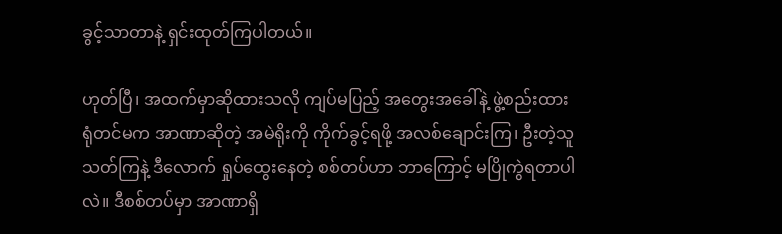ခွင့်သာတာနဲ့ ရှင်းထုတ်ကြပါတယ်။

ဟုတ်ပြီ၊ အထက်မှာဆိုထားသလို ကျပ်မပြည့် အတွေးအခေါ်နဲ့ ဖွဲ့စည်းထားရုံတင်မက အာဏာဆိုတဲ့ အမဲရိုးကို ကိုက်ခွင့်ရဖို့ အလစ်ချောင်းကြ၊ ဦးတဲ့သူ သတ်ကြနဲ့ ဒီလောက် ရှုပ်ထွေးနေတဲ့ စစ်တပ်ဟာ ဘာကြောင့် မပြိုကွဲရတာပါလဲ။ ဒီစစ်တပ်မှာ အာဏာရှိ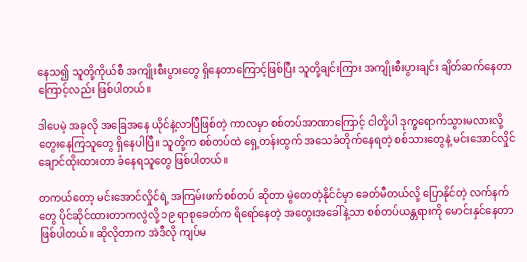နေသ၍ သူတို့ကိုယ်စီ အကျိုးစီးပွားတွေ ရှိနေတာကြောင့်ဖြစ်ပြီး သူတို့ချင်းကြား အကျိုးစီးပွားချင်း ချိတ်ဆက်နေတာကြောင့်လည်း ဖြစ်ပါတယ်။

ဒါပေမဲ့ အခုလို အခြေအနေ ယိုင်နဲ့လာပြီဖြစ်တဲ့ ကာလမှာ စစ်တပ်အာဏာကြောင့် ငါတို့ပါ ဒုက္ခရောက်သွားမလားလို့ တွေးနေကြသူတွေ ရှိနေပါပြီ။ သူတို့က စစ်တပ်ထဲ ရှေ့တန်းထွက် အသေခံတိုက်နေရတဲ့ စစ်သားတွေနဲ့ မင်းအောင်လှိုင် ချောင်ထိုးထားတာ ခံနေရသူတွေ ဖြစ်ပါတယ်။

တကယ်တော့ မင်းအောင်လှိုင်ရဲ့ အကြမ်းဖက်စစ်တပ် ဆိုတာ မွဲတေတဲ့နိုင်ငံမှာ ခေတ်မီတယ်လို့ ပြောနိုင်တဲ့ လက်နက်တွေ ပိုင်ဆိုင်ထားတာကလွဲလို့ ၁၉ ရာစုခေတ်က ရိရော်နေတဲ့ အတွေးအခေါ်နဲ့သာ စစ်တပ်ယန္တရားကို မောင်းနှင်နေတာ ဖြစ်ပါတယ်။ ဆိုလိုတာက အဲဒီလို ကျပ်မ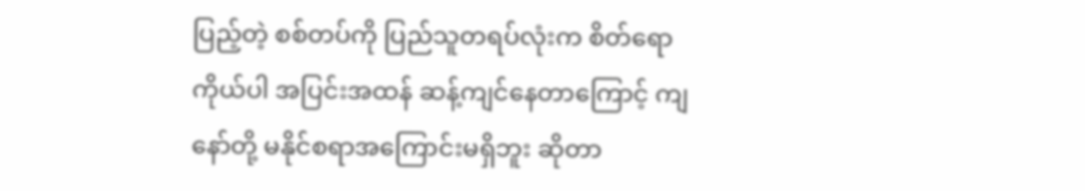ပြည့်တဲ့ စစ်တပ်ကို ပြည်သူတရပ်လုံးက စိတ်ရောကိုယ်ပါ အပြင်းအထန် ဆန့်ကျင်နေတာကြောင့် ကျနော်တို့ မနိုင်စရာအကြောင်းမရှိဘူး ဆိုတာ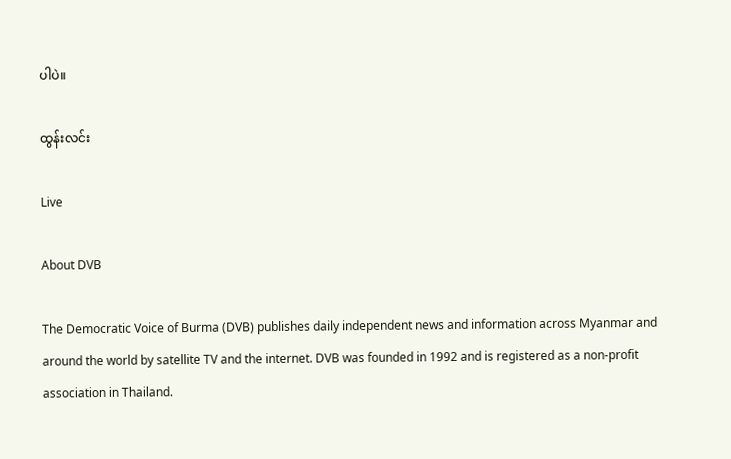ပါပဲ။

ထွန်းလင်း

Live

About DVB

The Democratic Voice of Burma (DVB) publishes daily independent news and information across Myanmar and around the world by satellite TV and the internet. DVB was founded in 1992 and is registered as a non-profit association in Thailand.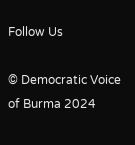Follow Us

© Democratic Voice of Burma 2024